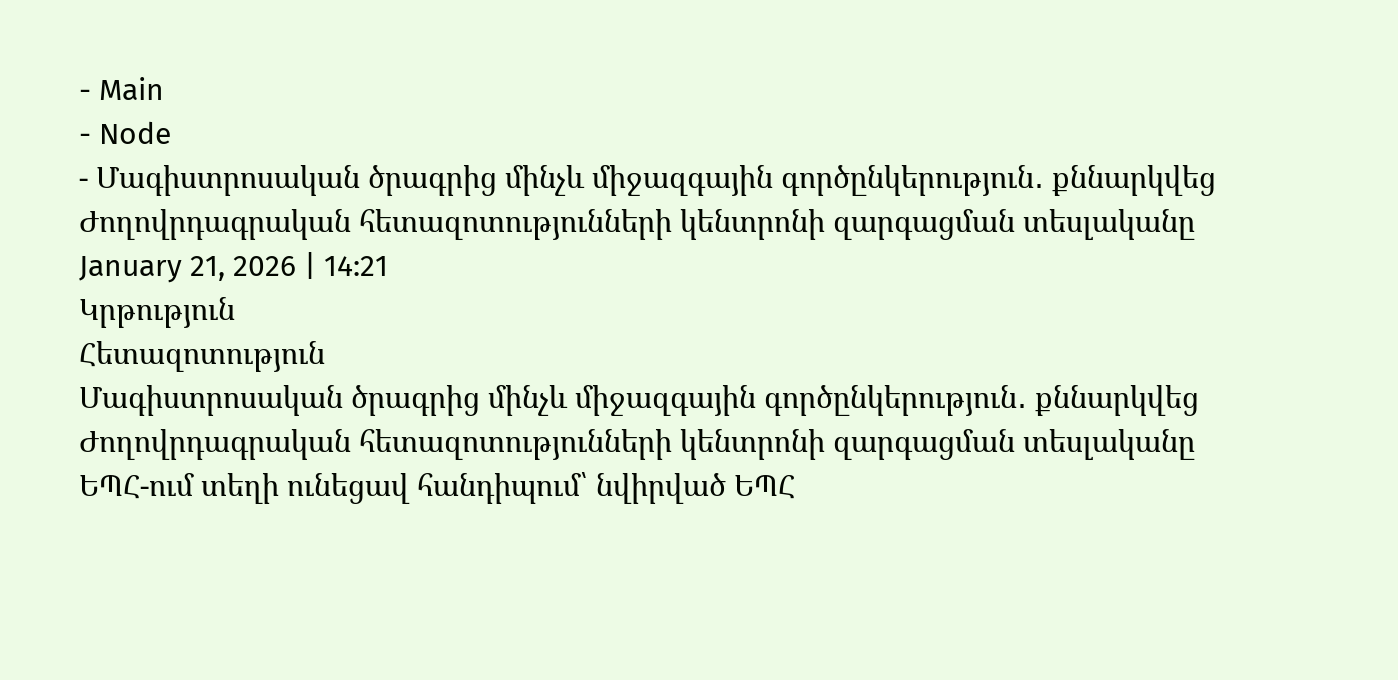- Main
- Node
- Մագիստրոսական ծրագրից մինչև միջազգային գործընկերություն․ քննարկվեց Ժողովրդագրական հետազոտությունների կենտրոնի զարգացման տեսլականը
January 21, 2026 | 14:21
Կրթություն
Հետազոտություն
Մագիստրոսական ծրագրից մինչև միջազգային գործընկերություն․ քննարկվեց Ժողովրդագրական հետազոտությունների կենտրոնի զարգացման տեսլականը
ԵՊՀ-ում տեղի ունեցավ հանդիպում՝ նվիրված ԵՊՀ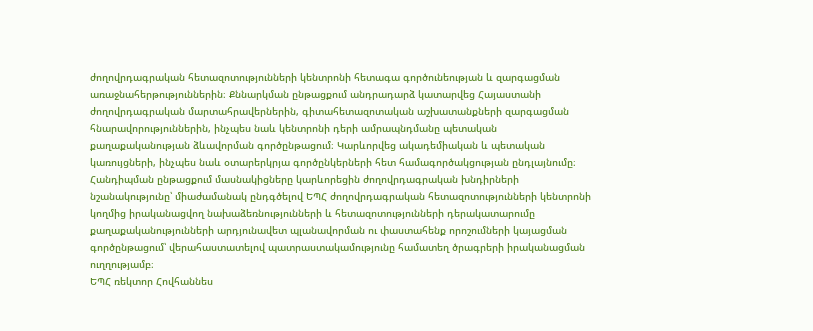ժողովրդագրական հետազոտությունների կենտրոնի հետագա գործունեության և զարգացման առաջնահերթություններին։ Քննարկման ընթացքում անդրադարձ կատարվեց Հայաստանի ժողովրդագրական մարտահրավերներին, գիտահետազոտական աշխատանքների զարգացման հնարավորություններին, ինչպես նաև կենտրոնի դերի ամրապնդմանը պետական քաղաքականության ձևավորման գործընթացում։ Կարևորվեց ակադեմիական և պետական կառույցների, ինչպես նաև օտարերկրյա գործընկերների հետ համագործակցության ընդլայնումը։
Հանդիպման ընթացքում մասնակիցները կարևորեցին ժողովրդագրական խնդիրների նշանակությունը՝ միաժամանակ ընդգծելով ԵՊՀ ժողովրդագրական հետազոտությունների կենտրոնի կողմից իրականացվող նախաձեռնությունների և հետազոտությունների դերակատարումը քաղաքականությունների արդյունավետ պլանավորման ու փաստահենք որոշումների կայացման գործընթացում՝ վերահաստատելով պատրաստակամությունը համատեղ ծրագրերի իրականացման ուղղությամբ։
ԵՊՀ ռեկտոր Հովհաննես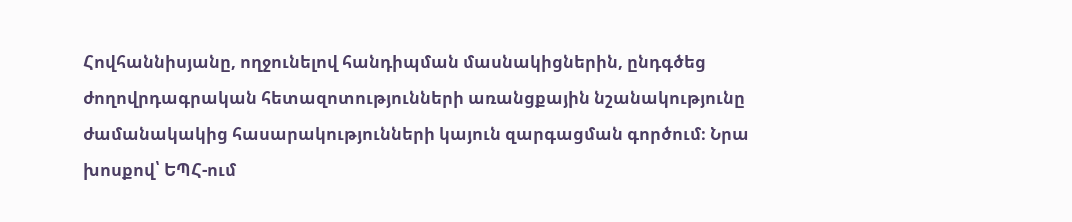Հովհաննիսյանը, ողջունելով հանդիպման մասնակիցներին, ընդգծեց ժողովրդագրական հետազոտությունների առանցքային նշանակությունը ժամանակակից հասարակությունների կայուն զարգացման գործում։ Նրա խոսքով՝ ԵՊՀ-ում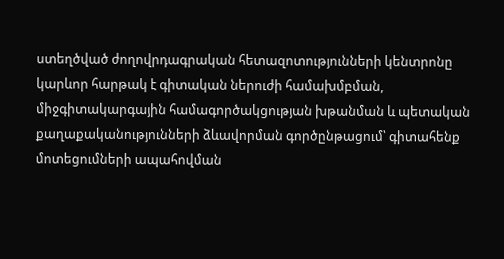ստեղծված ժողովրդագրական հետազոտությունների կենտրոնը կարևոր հարթակ է գիտական ներուժի համախմբման, միջգիտակարգային համագործակցության խթանման և պետական քաղաքականությունների ձևավորման գործընթացում՝ գիտահենք մոտեցումների ապահովման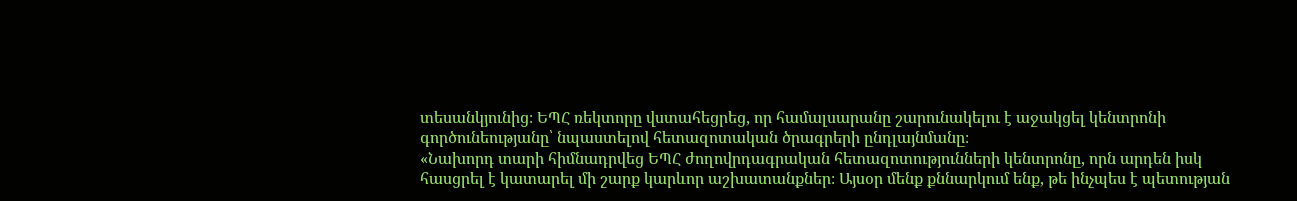տեսանկյունից։ ԵՊՀ ռեկտորը վստահեցրեց, որ համալսարանը շարունակելու է աջակցել կենտրոնի գործունեությանը՝ նպաստելով հետազոտական ծրագրերի ընդլայնմանը։
«Նախորդ տարի հիմնադրվեց ԵՊՀ ժողովրդագրական հետազոտությունների կենտրոնը, որն արդեն իսկ հասցրել է կատարել մի շարք կարևոր աշխատանքներ։ Այսօր մենք քննարկում ենք, թե ինչպես է պետության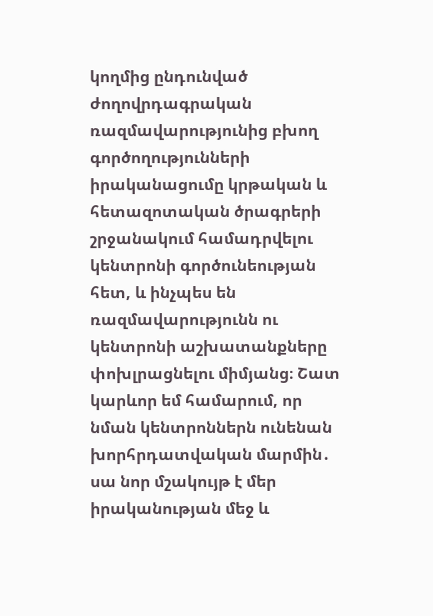կողմից ընդունված ժողովրդագրական ռազմավարությունից բխող գործողությունների իրականացումը կրթական և հետազոտական ծրագրերի շրջանակում համադրվելու կենտրոնի գործունեության հետ, և ինչպես են ռազմավարությունն ու կենտրոնի աշխատանքները փոխլրացնելու միմյանց։ Շատ կարևոր եմ համարում, որ նման կենտրոններն ունենան խորհրդատվական մարմին․ սա նոր մշակույթ է մեր իրականության մեջ և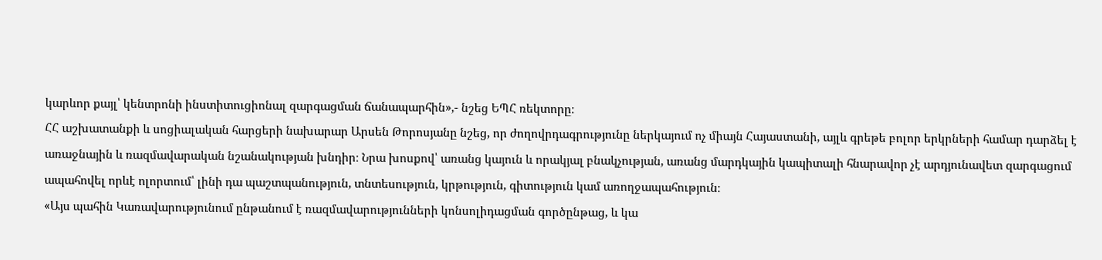կարևոր քայլ՝ կենտրոնի ինստիտուցիոնալ զարգացման ճանապարհին»,- նշեց ԵՊՀ ռեկտորը։
ՀՀ աշխատանքի և սոցիալական հարցերի նախարար Արսեն Թորոսյանը նշեց, որ ժողովրդագրությունը ներկայում ոչ միայն Հայաստանի, այլև գրեթե բոլոր երկրների համար դարձել է առաջնային և ռազմավարական նշանակության խնդիր։ Նրա խոսքով՝ առանց կայուն և որակյալ բնակչության, առանց մարդկային կապիտալի հնարավոր չէ արդյունավետ զարգացում ապահովել որևէ ոլորտում՝ լինի դա պաշտպանություն, տնտեսություն, կրթություն, գիտություն կամ առողջապահություն։
«Այս պահին Կառավարությունում ընթանում է ռազմավարությունների կոնսոլիդացման գործընթաց, և կա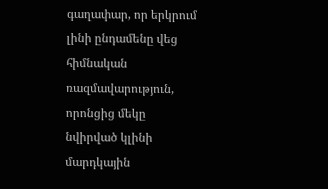գաղափար, որ երկրում լինի ընդամենը վեց հիմնական ռազմավարություն, որոնցից մեկը նվիրված կլինի մարդկային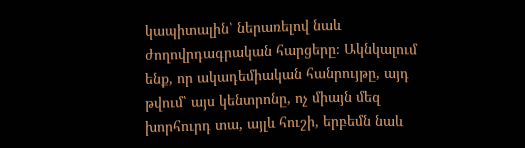կապիտալին՝ ներառելով նաև ժողովրդագրական հարցերը։ Ակնկալում ենք, որ ակադեմիական հանրույթը, այդ թվում՝ այս կենտրոնը, ոչ միայն մեզ խորհուրդ տա, այլև հուշի, երբեմն նաև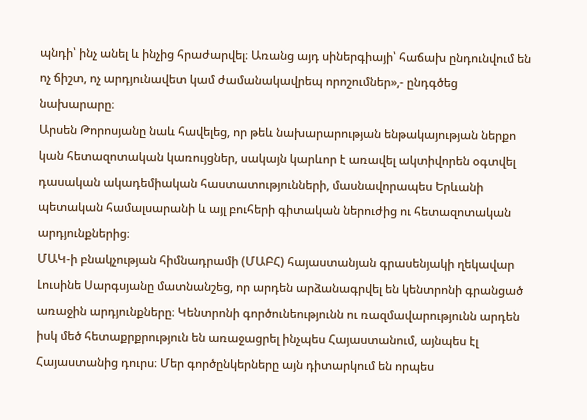պնդի՝ ինչ անել և ինչից հրաժարվել։ Առանց այդ սիներգիայի՝ հաճախ ընդունվում են ոչ ճիշտ, ոչ արդյունավետ կամ ժամանակավրեպ որոշումներ»,- ընդգծեց նախարարը։
Արսեն Թորոսյանը նաև հավելեց, որ թեև նախարարության ենթակայության ներքո կան հետազոտական կառույցներ, սակայն կարևոր է առավել ակտիվորեն օգտվել դասական ակադեմիական հաստատությունների, մասնավորապես Երևանի պետական համալսարանի և այլ բուհերի գիտական ներուժից ու հետազոտական արդյունքներից։
ՄԱԿ-ի բնակչության հիմնադրամի (ՄԱԲՀ) հայաստանյան գրասենյակի ղեկավար Լուսինե Սարգսյանը մատնանշեց, որ արդեն արձանագրվել են կենտրոնի գրանցած առաջին արդյունքները։ Կենտրոնի գործունեությունն ու ռազմավարությունն արդեն իսկ մեծ հետաքրքրություն են առաջացրել ինչպես Հայաստանում, այնպես էլ Հայաստանից դուրս։ Մեր գործընկերները այն դիտարկում են որպես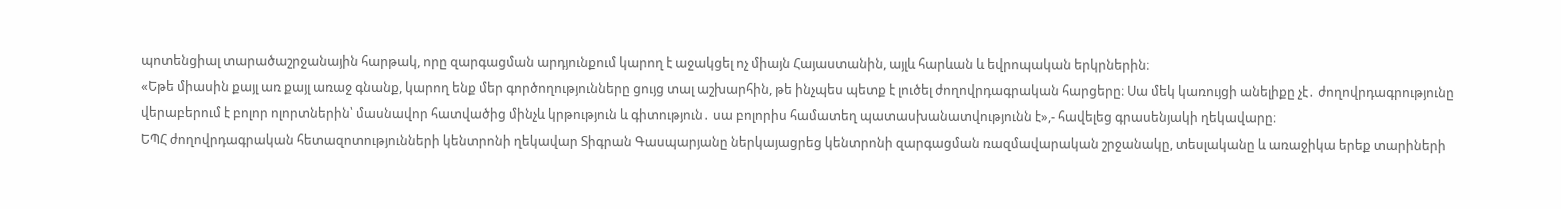պոտենցիալ տարածաշրջանային հարթակ, որը զարգացման արդյունքում կարող է աջակցել ոչ միայն Հայաստանին, այլև հարևան և եվրոպական երկրներին։
«Եթե միասին քայլ առ քայլ առաջ գնանք, կարող ենք մեր գործողությունները ցույց տալ աշխարհին, թե ինչպես պետք է լուծել ժողովրդագրական հարցերը։ Սա մեկ կառույցի անելիքը չէ․ ժողովրդագրությունը վերաբերում է բոլոր ոլորտներին՝ մասնավոր հատվածից մինչև կրթություն և գիտություն․ սա բոլորիս համատեղ պատասխանատվությունն է»,- հավելեց գրասենյակի ղեկավարը։
ԵՊՀ ժողովրդագրական հետազոտությունների կենտրոնի ղեկավար Տիգրան Գասպարյանը ներկայացրեց կենտրոնի զարգացման ռազմավարական շրջանակը, տեսլականը և առաջիկա երեք տարիների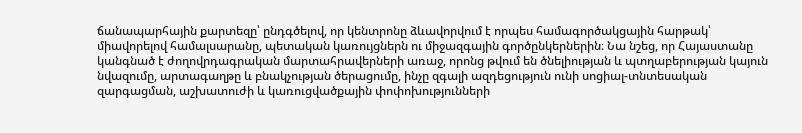ճանապարհային քարտեզը՝ ընդգծելով, որ կենտրոնը ձևավորվում է որպես համագործակցային հարթակ՝ միավորելով համալսարանը, պետական կառույցներն ու միջազգային գործընկերներին։ Նա նշեց, որ Հայաստանը կանգնած է ժողովրդագրական մարտահրավերների առաջ, որոնց թվում են ծնելիության և պտղաբերության կայուն նվազումը, արտագաղթը և բնակչության ծերացումը, ինչը զգալի ազդեցություն ունի սոցիալ-տնտեսական զարգացման, աշխատուժի և կառուցվածքային փոփոխությունների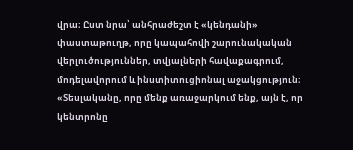վրա։ Ըստ նրա՝ անհրաժեշտ է «կենդանի» փաստաթուղթ, որը կապահովի շարունակական վերլուծություններ, տվյալների հավաքագրում, մոդելավորում և ինստիտուցիոնալ աջակցություն։
«Տեսլականը, որը մենք առաջարկում ենք, այն է, որ կենտրոնը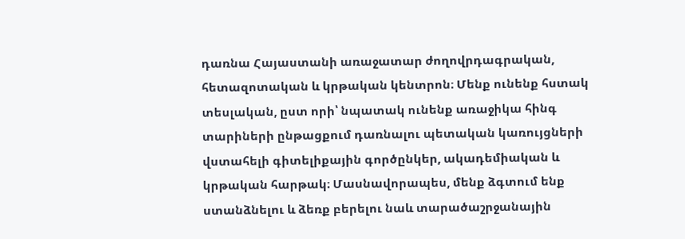դառնա Հայաստանի առաջատար ժողովրդագրական, հետազոտական և կրթական կենտրոն։ Մենք ունենք հստակ տեսլական, ըստ որի՝ նպատակ ունենք առաջիկա հինգ տարիների ընթացքում դառնալու պետական կառույցների վստահելի գիտելիքային գործընկեր, ակադեմիական և կրթական հարթակ։ Մասնավորապես, մենք ձգտում ենք ստանձնելու և ձեռք բերելու նաև տարածաշրջանային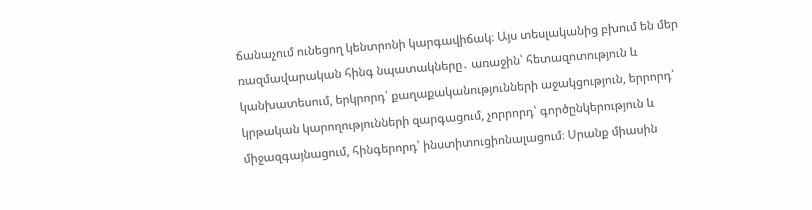ճանաչում ունեցող կենտրոնի կարգավիճակ։ Այս տեսլականից բխում են մեր ռազմավարական հինգ նպատակները․ առաջին՝ հետազոտություն և կանխատեսում, երկրորդ՝ քաղաքականությունների աջակցություն, երրորդ՝ կրթական կարողությունների զարգացում, չորրորդ՝ գործընկերություն և միջազգայնացում, հինգերորդ՝ ինստիտուցիոնալացում։ Սրանք միասին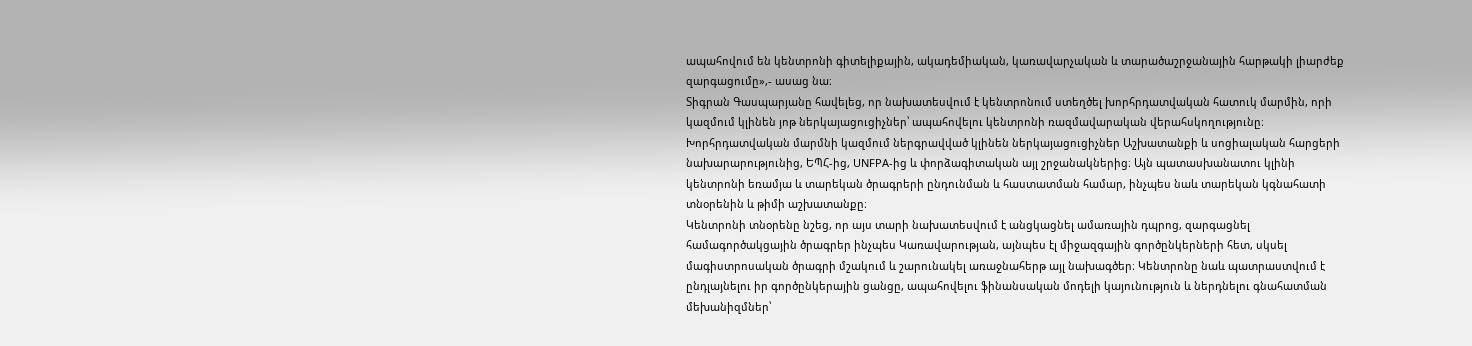ապահովում են կենտրոնի գիտելիքային, ակադեմիական, կառավարչական և տարածաշրջանային հարթակի լիարժեք զարգացումը»,- ասաց նա։
Տիգրան Գասպարյանը հավելեց, որ նախատեսվում է կենտրոնում ստեղծել խորհրդատվական հատուկ մարմին, որի կազմում կլինեն յոթ ներկայացուցիչներ՝ ապահովելու կենտրոնի ռազմավարական վերահսկողությունը։ Խորհրդատվական մարմնի կազմում ներգրավված կլինեն ներկայացուցիչներ Աշխատանքի և սոցիալական հարցերի նախարարությունից, ԵՊՀ-ից, UNFPA-ից և փորձագիտական այլ շրջանակներից։ Այն պատասխանատու կլինի կենտրոնի եռամյա և տարեկան ծրագրերի ընդունման և հաստատման համար, ինչպես նաև տարեկան կգնահատի տնօրենին և թիմի աշխատանքը։
Կենտրոնի տնօրենը նշեց, որ այս տարի նախատեսվում է անցկացնել ամառային դպրոց, զարգացնել համագործակցային ծրագրեր ինչպես Կառավարության, այնպես էլ միջազգային գործընկերների հետ, սկսել մագիստրոսական ծրագրի մշակում և շարունակել առաջնահերթ այլ նախագծեր։ Կենտրոնը նաև պատրաստվում է ընդլայնելու իր գործընկերային ցանցը, ապահովելու ֆինանսական մոդելի կայունություն և ներդնելու գնահատման մեխանիզմներ՝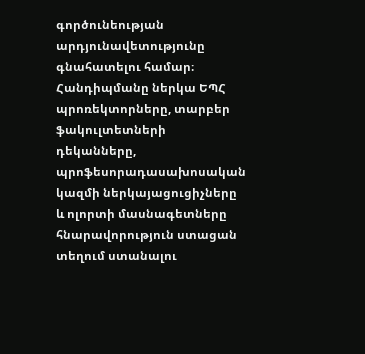գործունեության արդյունավետությունը գնահատելու համար։
Հանդիպմանը ներկա ԵՊՀ պրոռեկտորները, տարբեր ֆակուլտետների դեկանները, պրոֆեսորադասախոսական կազմի ներկայացուցիչները և ոլորտի մասնագետները հնարավորություն ստացան տեղում ստանալու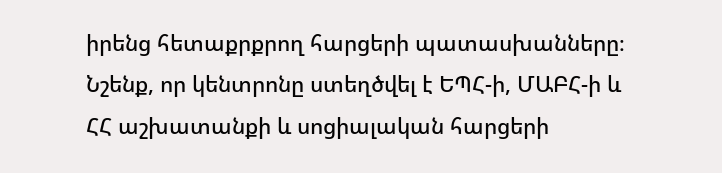իրենց հետաքրքրող հարցերի պատասխանները։
Նշենք, որ կենտրոնը ստեղծվել է ԵՊՀ-ի, ՄԱԲՀ-ի և ՀՀ աշխատանքի և սոցիալական հարցերի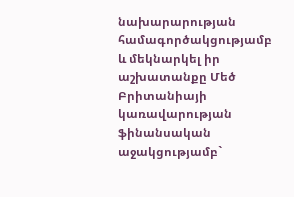նախարարության համագործակցությամբ և մեկնարկել իր աշխատանքը Մեծ Բրիտանիայի կառավարության ֆինանսական աջակցությամբ`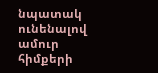նպատակ ունենալով ամուր հիմքերի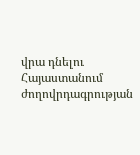վրա դնելու Հայաստանում ժողովրդագրության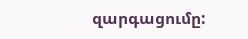զարգացումը: